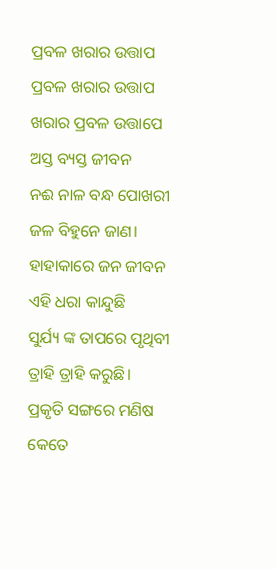ପ୍ରବଳ ଖରାର ଉତ୍ତାପ
ପ୍ରବଳ ଖରାର ଉତ୍ତାପ
ଖରାର ପ୍ରବଳ ଉତ୍ତାପେ
ଅସ୍ତ ବ୍ୟସ୍ତ ଜୀବନ
ନଈ ନାଳ ବନ୍ଧ ପୋଖରୀ
ଜଳ ବିହୁନେ ଜାଣ।
ହାହାକାରେ ଜନ ଜୀବନ
ଏହି ଧରା କାନ୍ଦୁଛି
ସୁର୍ଯ୍ୟ ଙ୍କ ତାପରେ ପୃଥିବୀ
ତ୍ରାହି ତ୍ରାହି କରୁଛି।
ପ୍ରକୃତି ସଙ୍ଗରେ ମଣିଷ
କେତେ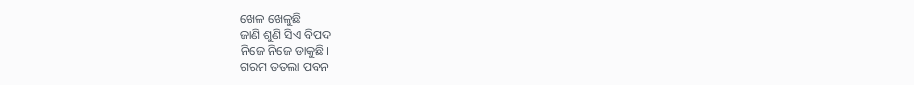ଖେଳ ଖେଳୁଛି
ଜାଣି ଶୁଣି ସିଏ ବିପଦ
ନିଜେ ନିଜେ ଡାକୁଛି।
ଗରମ ତତଲା ପବନ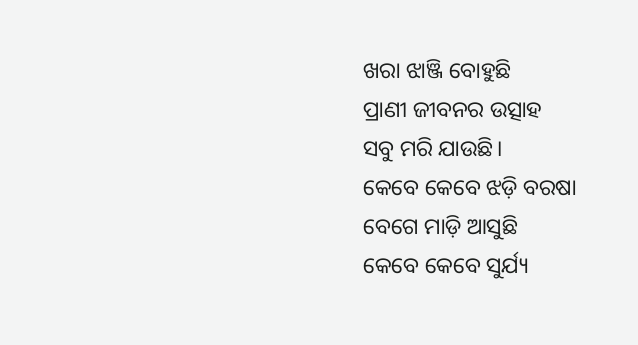ଖରା ଝାଞ୍ଜି ବୋହୁଛି
ପ୍ରାଣୀ ଜୀବନର ଉତ୍ସାହ
ସବୁ ମରି ଯାଉଛି।
କେବେ କେବେ ଝଡ଼ି ବରଷା
ବେଗେ ମାଡ଼ି ଆସୁଛି
କେବେ କେବେ ସୁର୍ଯ୍ୟ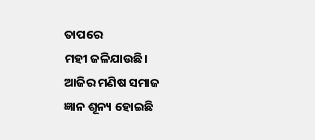ତାପରେ
ମହୀ ଜଳିଯାଉଛି।
ଆଜିର ମଣିଷ ସମାଜ
ଜ୍ଞାନ ଶୂନ୍ୟ ହୋଇଛି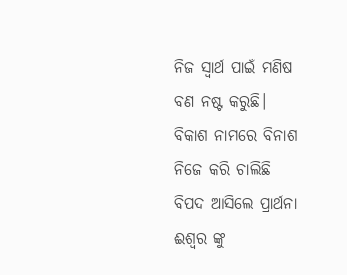ନିଜ ସ୍ବାର୍ଥ ପାଇଁ ମଣିଷ
ବଣ ନଷ୍ଟ କରୁଛି।
ବିକାଶ ନାମରେ ବିନାଶ
ନିଜେ କରି ଚାଲିଛି
ବିପଦ ଆସିଲେ ପ୍ରାର୍ଥନା
ଈଶ୍ଵର ଙ୍କୁ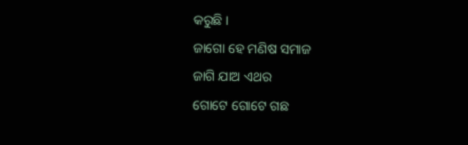କରୁଛି ।
ଜାଗୋ ହେ ମଣିଷ ସମାଜ
ଜାଗି ଯାଅ ଏଥର
ଗୋଟେ ଗୋଟେ ଗଛ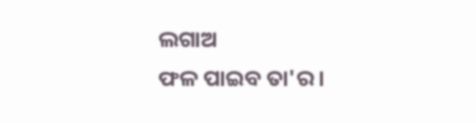ଲଗାଅ
ଫଳ ପାଇବ ତା'ର।